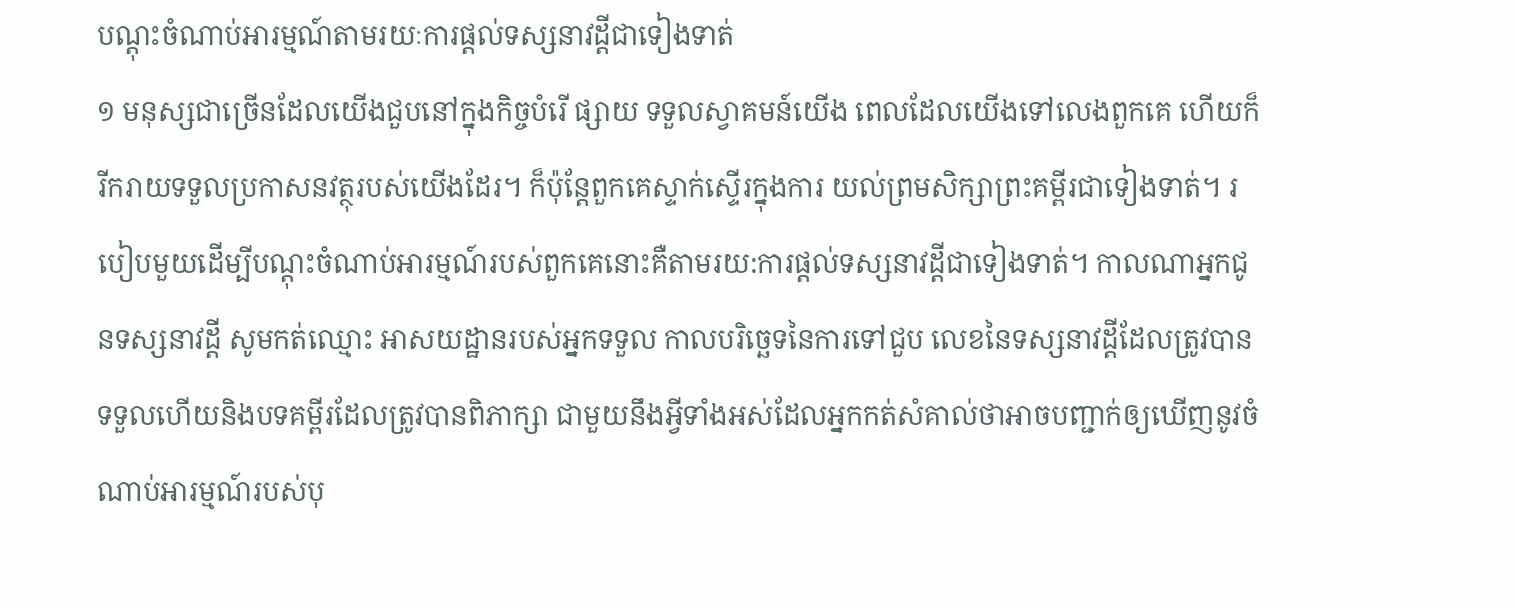បណ្ដុះចំណាប់អារម្មណ៍តាមរយៈការផ្ដល់ទស្សនាវដ្ដីជាទៀងទាត់
១ មនុស្សជាច្រើនដែលយើងជួបនៅក្នុងកិច្ចបំរើ ផ្សាយ ទទួលស្វាគមន៍យើង ពេលដែលយើងទៅលេងពួកគេ ហើយក៏រីករាយទទួលប្រកាសនវត្ថុរបស់យើងដែរ។ ក៏ប៉ុន្តែពួកគេស្ទាក់ស្ទើរក្នុងការ យល់ព្រមសិក្សាព្រះគម្ពីរជាទៀងទាត់។ របៀបមួយដើម្បីបណ្ដុះចំណាប់អារម្មណ៍របស់ពួកគេនោះគឺតាមរយ:ការផ្ដល់ទស្សនាវដ្ដីជាទៀងទាត់។ កាលណាអ្នកជូនទស្សនាវដ្ដី សូមកត់ឈ្មោះ អាសយដ្ឋានរបស់អ្នកទទួល កាលបរិច្ឆេទនៃការទៅជួប លេខនៃទស្សនាវដ្ដីដែលត្រូវបានទទួលហើយនិងបទគម្ពីរដែលត្រូវបានពិភាក្សា ជាមួយនឹងអ្វីទាំងអស់ដែលអ្នកកត់សំគាល់ថាអាចបញ្ជាក់ឲ្យឃើញនូវចំណាប់អារម្មណ៍របស់បុ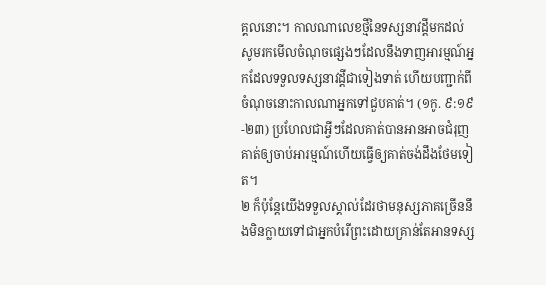គ្គលនោះ។ កាលណាលេខថ្មីនៃទស្សនាវដ្ដីមកដល់ សូមរកមើលចំណុចផ្សេងៗដែលនឹងទាញអារម្មណ៍អ្នកដែលទទួលទស្សនាវដ្ដីជាទៀងទាត់ ហើយបញ្ជាក់ពីចំណុចនោះកាលណាអ្នកទៅជួបគាត់។ (១កូ. ៩:១៩-២៣) ប្រហែលជាអ្វីៗដែលគាត់បានអានអាចជំរុញគាត់ឲ្យចាប់អារម្មណ៍ហើយធ្វើឲ្យគាត់ចង់ដឹងថែមទៀត។
២ ក៏ប៉ុន្តែយើងទទួលស្គាល់ដែរថាមនុស្សភាគច្រើននឹងមិនក្លាយទៅជាអ្នកបំរើព្រះដោយគ្រាន់តែអានទស្ស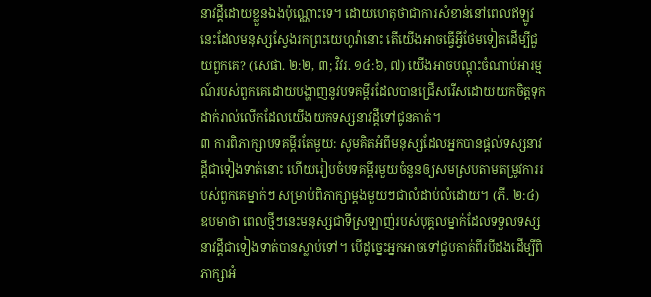នាវដ្ដីដោយខ្លួនឯងប៉ុណ្ណោះទេ។ ដោយហេតុថាជាការសំខាន់នៅពេលឥឡូវនេះដែលមនុស្សស្វែងរកព្រះយេហូវ៉ានោះ តើយើងអាចធ្វើអ្វីថែមទៀតដើម្បីជួយពួកគេ? (សេផា. ២:២, ៣; វិវរ. ១៤:៦, ៧) យើងអាចបណ្ដុះចំណាប់អារម្មណ៍របស់ពួកគេដោយបង្ហាញនូវបទគម្ពីរដែលបានជ្រើសរើសដោយយកចិត្តទុកដាក់រាល់លើកដែលយើងយកទស្សនាវដ្ដីទៅជូនគាត់។
៣ ការពិភាក្សាបទគម្ពីរតែមួយ: សូមគិតអំពីមនុស្សដែលអ្នកបានផ្ដល់ទស្សនាវដ្ដីជាទៀងទាត់នោះ ហើយរៀបចំបទគម្ពីរមួយចំនួនឲ្យសមស្របតាមតម្រូវការរបស់ពួកគេម្នាក់ៗ សម្រាប់ពិភាក្សាម្ដងមួយៗជាលំដាប់លំដោយ។ (ភី. ២:៤) ឧបមាថា ពេលថ្មីៗនេះមនុស្សជាទីស្រឡាញ់របស់បុគ្គលម្នាក់ដែលទទួលទស្សនាវដ្ដីជាទៀងទាត់បានស្លាប់ទៅ។ បើដូច្នេះអ្នកអាចទៅជួបគាត់ពីរបីដងដើម្បីពិភាក្សាអំ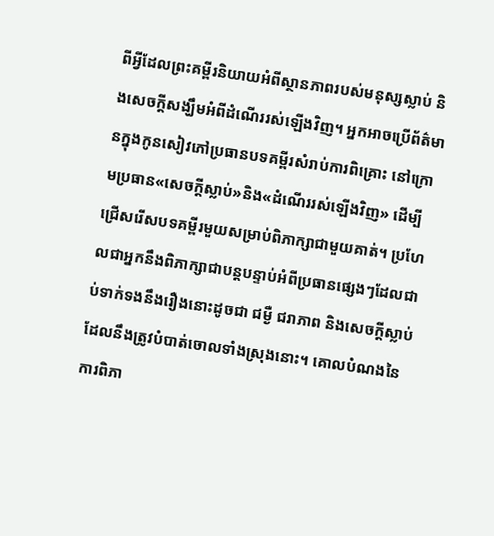ពីអ្វីដែលព្រះគម្ពីរនិយាយអំពីស្ថានភាពរបស់មនុស្សស្លាប់ និងសេចក្ដីសង្ឃឹមអំពីដំណើររស់ឡើងវិញ។ អ្នកអាចប្រើព័ត៌មានក្នុងកូនសៀវភៅប្រធានបទគម្ពីរសំរាប់ការពិគ្រោះ នៅក្រោមប្រធាន«សេចក្ដីស្លាប់»និង«ដំណើររស់ឡើងវិញ» ដើម្បីជ្រើសរើសបទគម្ពីរមួយសម្រាប់ពិភាក្សាជាមួយគាត់។ ប្រហែលជាអ្នកនឹងពិភាក្សាជាបន្តបន្ទាប់អំពីប្រធានផ្សេងៗដែលជាប់ទាក់ទងនឹងរឿងនោះដូចជា ជម្ងឺ ជរាភាព និងសេចក្ដីស្លាប់ដែលនឹងត្រូវបំបាត់ចោលទាំងស្រុងនោះ។ គោលបំណងនៃការពិភា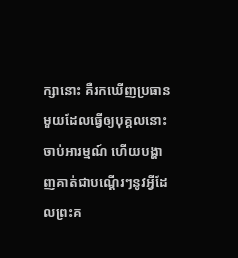ក្សានោះ គឺរកឃើញប្រធានមួយដែលធ្វើឲ្យបុគ្គលនោះចាប់អារម្មណ៍ ហើយបង្ហាញគាត់ជាបណ្ដើរៗនូវអ្វីដែលព្រះគ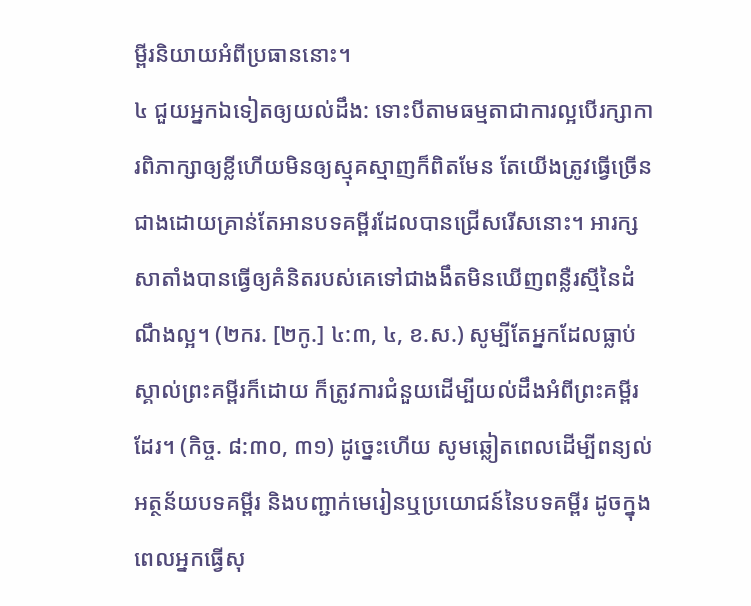ម្ពីរនិយាយអំពីប្រធាននោះ។
៤ ជួយអ្នកឯទៀតឲ្យយល់ដឹង: ទោះបីតាមធម្មតាជាការល្អបើរក្សាការពិភាក្សាឲ្យខ្លីហើយមិនឲ្យស្មុគស្មាញក៏ពិតមែន តែយើងត្រូវធ្វើច្រើនជាងដោយគ្រាន់តែអានបទគម្ពីរដែលបានជ្រើសរើសនោះ។ អារក្សសាតាំងបានធ្វើឲ្យគំនិតរបស់គេទៅជាងងឹតមិនឃើញពន្លឺរស្មីនៃដំណឹងល្អ។ (២ករ. [២កូ.] ៤:៣, ៤, ខ.ស.) សូម្បីតែអ្នកដែលធ្លាប់ស្គាល់ព្រះគម្ពីរក៏ដោយ ក៏ត្រូវការជំនួយដើម្បីយល់ដឹងអំពីព្រះគម្ពីរដែរ។ (កិច្ច. ៨:៣០, ៣១) ដូច្នេះហើយ សូមឆ្លៀតពេលដើម្បីពន្យល់អត្ថន័យបទគម្ពីរ និងបញ្ជាក់មេរៀនឬប្រយោជន៍នៃបទគម្ពីរ ដូចក្នុងពេលអ្នកធ្វើសុ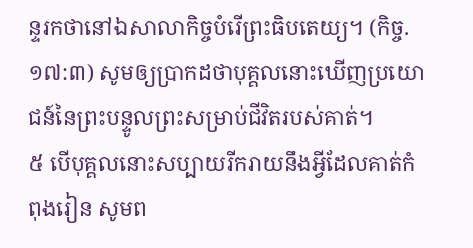ន្ទរកថានៅឯសាលាកិច្ចបំរើព្រះធិបតេយ្យ។ (កិច្ច. ១៧:៣) សូមឲ្យប្រាកដថាបុគ្គលនោះឃើញប្រយោជន៍នៃព្រះបន្ទូលព្រះសម្រាប់ជីវិតរបស់គាត់។
៥ បើបុគ្គលនោះសប្បាយរីករាយនឹងអ្វីដែលគាត់កំពុងរៀន សូមព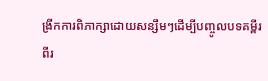ង្រីកការពិភាក្សាដោយសន្សឹមៗដើម្បីបញ្ចូលបទគម្ពីរពីរ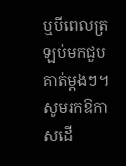ឬបីពេលត្រឡប់មកជួបគាត់ម្ដងៗ។ សូមរកឱកាសដើ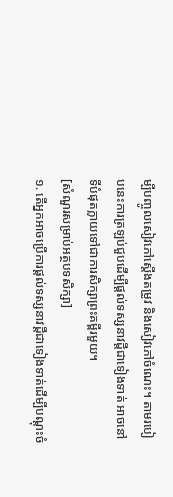ម្បីបញ្ចូលសៀវភៅស្តើងតម្រូវ និងសៀវភៅចំណេះ។ តាមរបៀបនេះការត្រឡប់ជួបដើម្បីផ្ដល់ទស្សនាវដ្ដីជាទៀងទាត់ អាចនៅទីបំផុតក្លាយទៅជាការសិក្សាព្រះគម្ពីរមួយ។
[សំណួរសម្រាប់អត្ថបទសិក្សា]
១. តើអ្នកអាចប្រើការផ្ដល់ទស្សនាវដ្ដីជាទៀងទាត់ដើម្បីបណ្ដុះចំ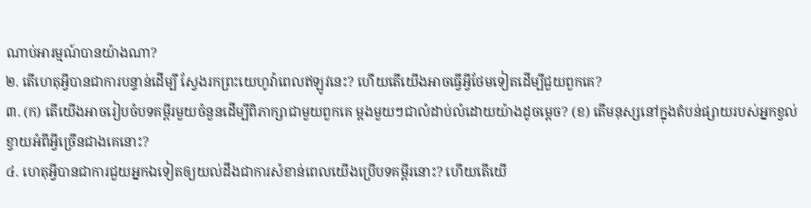ណាប់អារម្មណ៍បានយ៉ាងណា?
២. តើហេតុអ្វីបានជាការបន្ទាន់ដើម្បី ស្វែងរកព្រះយេហូវ៉ាពេលឥឡូវនេះ? ហើយតើយើងអាចធ្វើអ្វីថែមទៀតដើម្បីជួយពួកគេ?
៣. (ក) តើយើងអាចរៀបចំបទគម្ពីរមួយចំនួនដើម្បីពិភាក្សាជាមួយពួកគេ ម្ដងមួយៗជាលំដាប់លំដោយយ៉ាងដូចម្ដេច? (ខ) តើមនុស្សនៅក្នុងតំបន់ផ្សាយរបស់អ្នកខ្វល់ខ្វាយអំពីអ្វីច្រើនជាងគេនោះ?
៤. ហេតុអ្វីបានជាការជួយអ្នកឯទៀតឲ្យយល់ដឹងជាការសំខាន់ពេលយើងប្រើបទគម្ពីរនោះ? ហើយតើយើ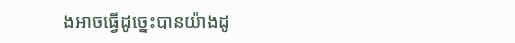ងអាចធ្វើដូច្នេះបានយ៉ាងដូ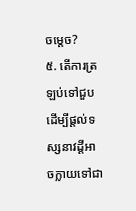ចម្ដេច?
៥. តើការត្រឡប់ទៅជួបដើម្បីផ្ដល់ទស្សនាវដ្ដីអាចក្លាយទៅជា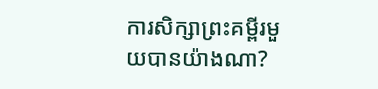ការសិក្សាព្រះគម្ពីរមួយបានយ៉ាងណា?